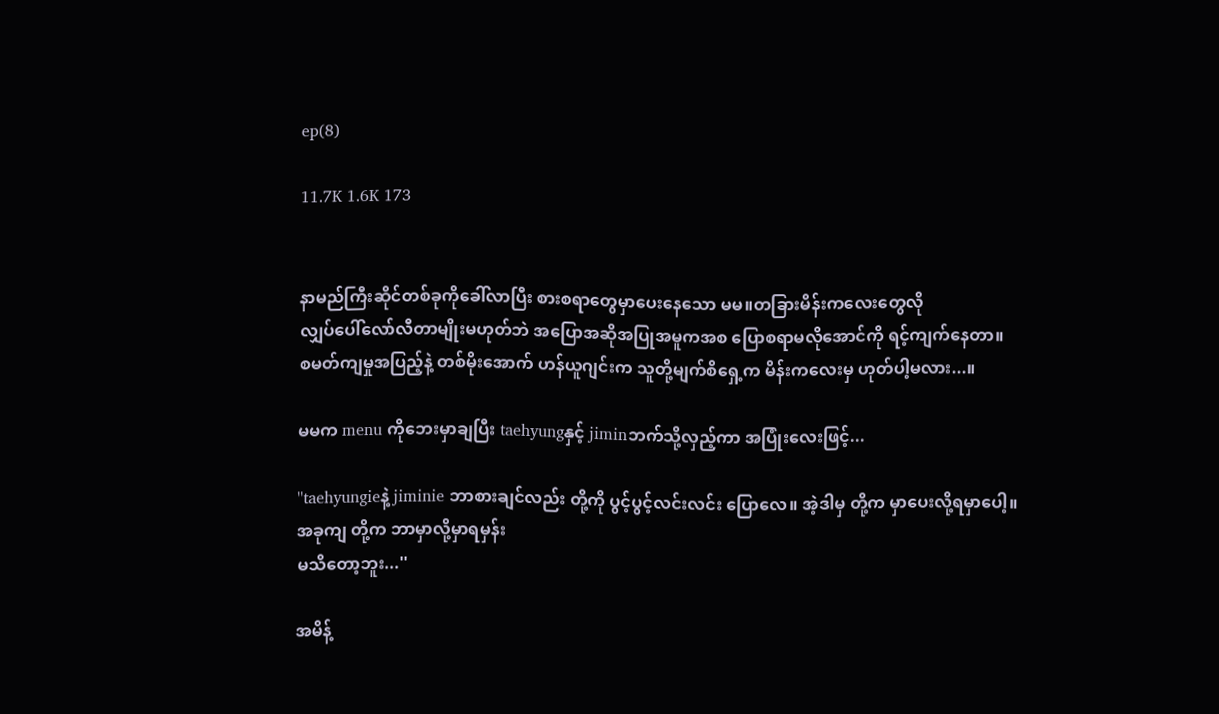ep(8)

11.7K 1.6K 173


နာမည်ကြီးဆိုင်တစ်ခုကိုခေါ်လာပြီး စားစရာတွေမှာပေးနေသော မမ။တခြားမိန်းကလေးတွေလို
လျှပ်ပေါ်လော်လီတာမျိုးမဟုတ်ဘဲ အပြောအဆိုအပြုအမူကအစ ပြောစရာမလိုအောင်ကို ရင့်ကျက်နေတာ။
စမတ်ကျမှုအပြည့်နဲ့ တစ်မိုးအောက် ဟန်ယူဂျင်းက သူတို့မျက်စိရှေ့က မိန်းကလေးမှ ဟုတ်ပါ့မလား...။

မမက menu ကိုဘေးမှာချပြီး taehyungနှင့် jiminဘက်သို့လှည့်ကာ အပြုံးလေးဖြင့်...

''taehyungieနဲ့ jiminie ဘာစားချင်လည်း တို့ကို ပွင့်ပွင့်လင်းလင်း ပြောလေ။ အဲ့ဒါမှ တို့က မှာပေးလို့ရမှာပေါ့။
အခုကျ တို့က ဘာမှာလို့မှာရမှန်း
မသိတော့ဘူး...''

အမိန့်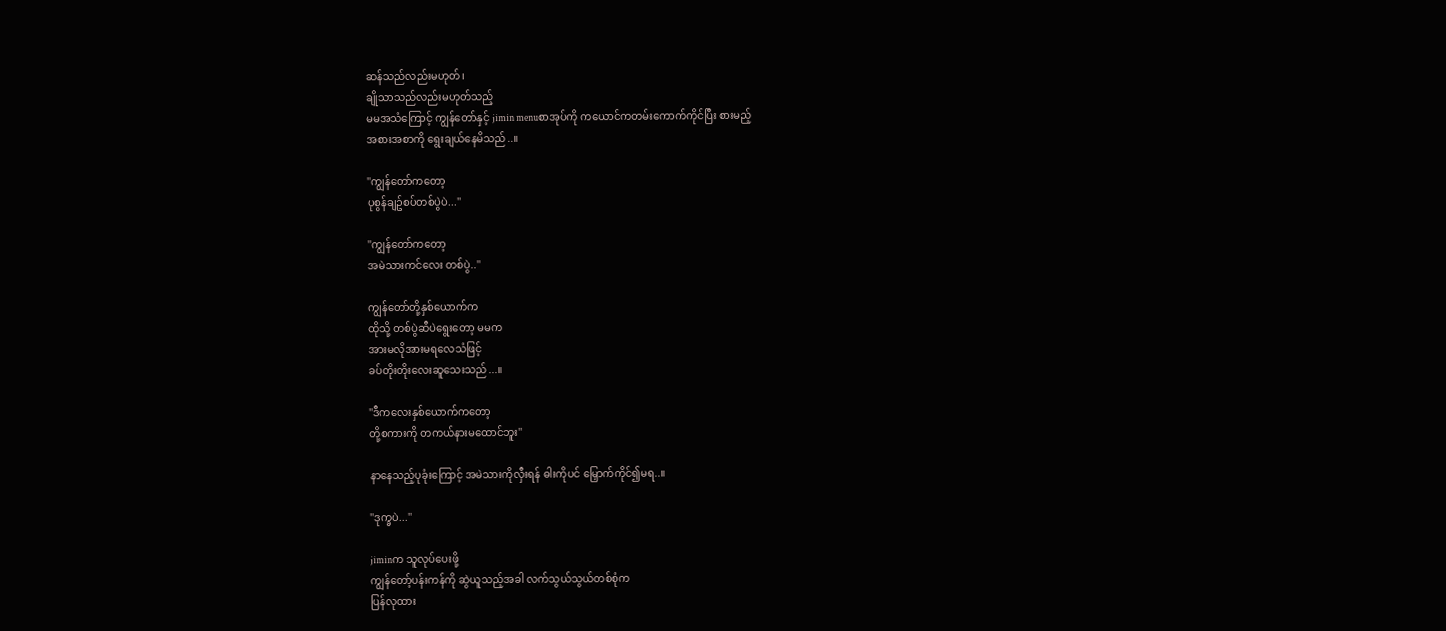ဆန်သည်လည်းမဟုတ်၊
ချိုသာသည်လည်းမဟုတ်သည့်
မမအသံကြောင့် ကျွန်တော်နှင့် jimin menuစာအုပ်ကို ကယောင်ကတမ်းကောက်ကိုင်ပြီး စားမည့်
အစားအစာကို ရွေးချယ်နေမိသည်..။

''ကျွန်တော်ကတော့
ပုစွန်ချဥ်စပ်တစ်ပွဲပဲ...''

''ကျွန်တော်ကတော့
အမဲသားကင်လေး တစ်ပွဲ..''

ကျွန်တော်တို့နှစ်ယောက်က
ထိုသို့ တစ်ပွဲဆီပဲရွေးတော့ မမက
အားမလိုအားမရလေသံဖြင့်
ခပ်တိုးတိုးလေးဆူသေးသည်...။

''ဒီကလေးနှစ်ယောက်ကတော့
တို့စကားကို တကယ်နားမထောင်ဘူး''

နာနေသည့်ပုခုံးကြောင့် အမဲသားကိုလှီးရန် ဓါးကိုပင် မြှောက်ကိုင်၍မရ..။

''ဒုက္ခပဲ...''

jiminက သူလုပ်ပေးဖို့
ကျွန်တော့်ပန်းကန်ကို ဆွဲယူသည့်အခါ လက်သွယ်သွယ်တစ်စုံက
ပြန်လုထား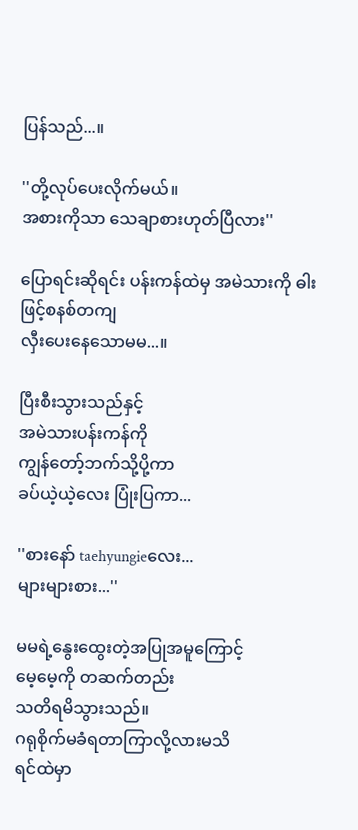ပြန်သည်...။

''တို့လုပ်ပေးလိုက်မယ်။
အစားကိုသာ သေချာစားဟုတ်ပြီလား''

ပြောရင်းဆိုရင်း ပန်းကန်ထဲမှ အမဲသားကို ဓါးဖြင့်စနစ်တကျ
လှီးပေးနေသောမမ...။

ပြီးစီးသွားသည်နှင့်
အမဲသားပန်းကန်ကို
ကျွန်တော့်ဘက်သို့ပို့ကာ
ခပ်ယဲ့ယဲ့လေး ပြုံးပြကာ...

''စားနော် taehyungieလေး...
များများစား...''

မမရဲ့နွေးထွေးတဲ့အပြုအမူကြောင့်
မေ့မေ့ကို တဆက်တည်း
သတိရမိသွားသည်။
ဂရုစိုက်မခံရတာကြာလို့လားမသိ
ရင်ထဲမှာ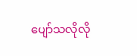ပျော်သလိုလို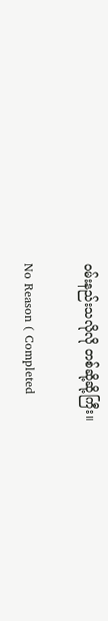ဝမ်းနည်းသလိုလို တစ်ဆို့ဆို့ကြီး။

No Reason ( Completed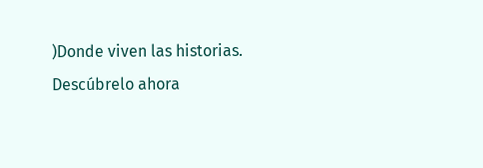)Donde viven las historias. Descúbrelo ahora